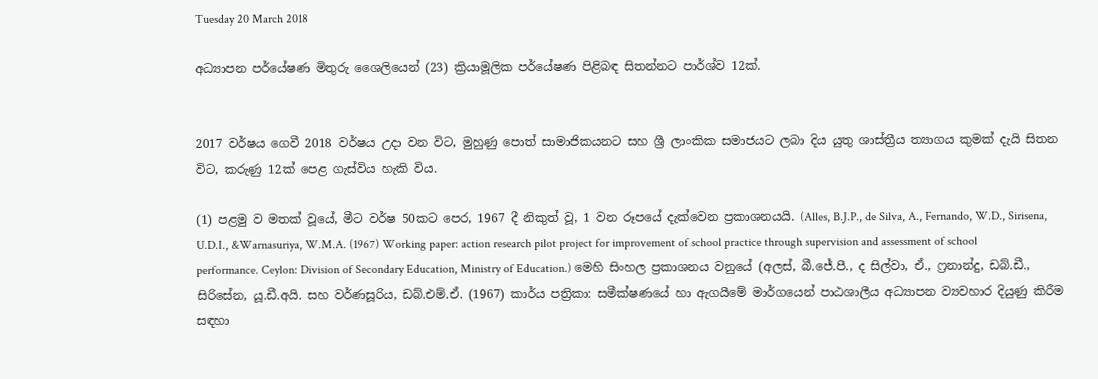Tuesday 20 March 2018

අධ්‍යාපන පර්යේෂණ මිතුරු ශෛලියෙන් (23) ක්‍රියාමූලික පර්යේෂණ පිළිබඳ සිතන්නට පාර්ශ්ව 12ක්.


2017 වර්ෂය ගෙවී 2018 වර්ෂය උදා වන විට, මුහුණු පොත් සාමාජිකයනට සහ ශ්‍රී ලාංකික සමාජයට ලබා දිය යුතු ශාස්ත්‍රීය ත්‍යාගය කුමක් දැයි සිතන විට, කරුණු 12ක් පෙළ ගැස්විය හැකි විය.

(1) පළමු ව මතක් වූයේ, මීට වර්ෂ 50කට පෙර, 1967 දී නිකුත් වූ, 1 වන රූපයේ දැක්වෙන ප්‍රකාශනයයි. (Alles, B.J.P., de Silva, A., Fernando, W.D., Sirisena, U.D.I., &Warnasuriya, W.M.A. (1967) Working paper: action research pilot project for improvement of school practice through supervision and assessment of school performance. Ceylon: Division of Secondary Education, Ministry of Education.) මෙහි සිංහල ප්‍රකාශනය වනුයේ (අලස්, බී.ජේ.පී., ද සිල්වා, ඒ., ෆ්‍රනාන්දු, ඩබ්.ඩී., සිරිසේන, යූ.ඩී.අයි. සහ වර්ණසූරිය, ඩබ්.එම්.ඒ. (1967) කාර්ය පත්‍රිකා: සමීක්ෂණයේ හා ඇගයීමේ මාර්ගයෙන් පාඨශාලීය අධ්‍යාපන ව්‍යවහාර දියුණු කිරීම සඳහා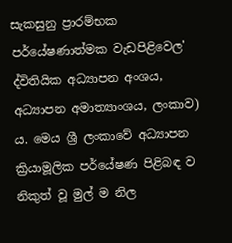සැකසුනු ප්‍රාරම්භක පර්යේෂණාත්මක වැඩපිළිවෙල' ද්විතියික අධ්‍යාපන අංශය, අධ්‍යාපන අමාත්‍යාංශය, ලංකාව) ය. මෙය ශ්‍රී ලංකාවේ අධ්‍යාපන ක්‍රියාමූලික පර්යේෂණ පිළිබඳ ව නිකුත් වූ මුල් ම නිල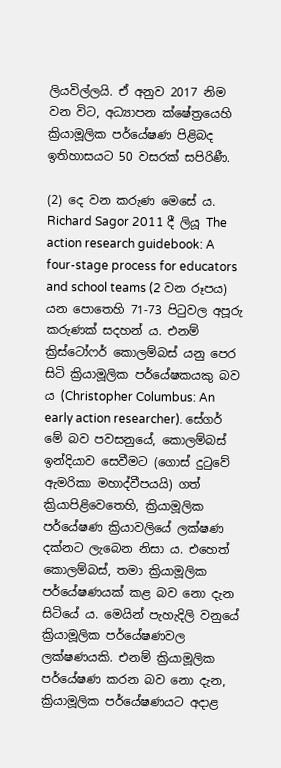ලියවිල්ලයි. ඒ අනුව 2017 නිම වන විට, අධ්‍යාපන ක්ෂේත්‍රයෙහි ක්‍රියාමූලික පර්යේෂණ පිළිබද ඉතිහාසයට 50 වසරක් සපිරිණී.

(2) දෙ වන කරුණ මෙසේ ය. Richard Sagor 2011 දී ලියූ The action research guidebook: A four-stage process for educators and school teams (2 වන රූපය) යන පොතෙහි 71-73 පිටුවල අපූරු කරුණක් සදහන් ය. එනම් ක්‍රිස්ටෝෆර් කොලම්බස් යනු පෙර සිටි ක්‍රියාමූලික පර්යේෂකයකු බව ය (Christopher Columbus: An early action researcher). සේගර් මේ බව පවසනුයේ, කොලම්බස් ඉන්දියාව සෙවීමට (ගොස් දුටුවේ ඇමරිකා මහාද්වීපයයි) ගත් ක්‍රියාපිළිවෙතෙහි, ක්‍රියාමූලික පර්යේෂණ ක්‍රියාවලියේ ලක්ෂණ දක්නට ලැබෙන නිසා ය. එහෙත් කොලම්බස්, තමා ක්‍රියාමූලික පර්යේෂණයක් කළ බව නො දැන සිටියේ ය. මෙයින් පැහැදිලි වනුයේ ක්‍රියාමූලික පර්යේෂණවල ලක්ෂණයකි. එනම් ක්‍රියාමූලික පර්යේෂණ කරන බව නො දැන, ක්‍රියාමූලික පර්යේෂණයට අදාළ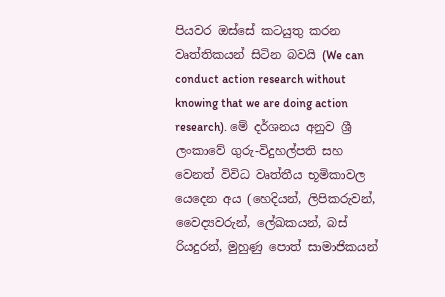පියවර ඔස්සේ කටයුතු කරන වෘත්තිකයන් සිටින බවයි (We can conduct action research without knowing that we are doing action research). මේ දර්ශනය අනුව ශ්‍රී ලංකාවේ ගුරු-විදුහල්පති සහ වෙනත් විවිධ වෘත්තීය භූමිකාවල යෙදෙන අය (හෙදියන්, ලිපිකරුවන්, වෛද්‍යවරුන්, ලේඛකයන්, බස් රියදුරන්, මුහුණු පොත් සාමාජිකයන්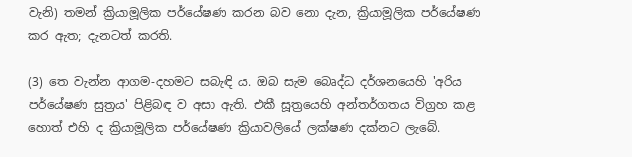වැනි) තමන් ක්‍රියාමූලික පර්යේෂණ කරන බව නො දැන, ක්‍රියාමූලික පර්යේෂණ කර ඇත; දැනටත් කරති.

(3) තෙ වැන්න ආගම-දහමට සබැඳි ය. ඔබ සැම බෙෘද්ධ දර්ශනයෙහි 'අරිය පර්යේෂණ සුත්‍රය' පිළිබඳ ව අසා ඇති. එකී සූත්‍රයෙහි අන්තර්ගතය විග්‍රහ කළ හොත් එහි ද ක්‍රියාමූලික පර්යේෂණ ක්‍රියාවලියේ ලක්ෂණ දක්නට ලැබේ.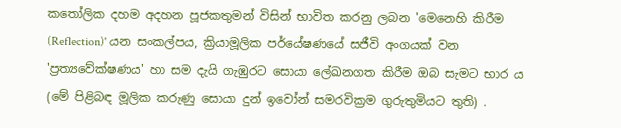කතෝලික දහම අදහන පූජකතුමන් විසින් භාවිත කරනු ලබන 'මෙනෙහි කිරීම (Reflection)' යන සංකල්පය, ක්‍රියාමූලික පර්යේෂණයේ සජීවි අංගයක් වන 'ප්‍රත්‍යවේක්ෂණය' හා සම දැයි ගැඹුරට සොයා ලේඛනගත කිරීම ඔබ සැමට භාර ය (මේ පිළිබඳ මූලික කරුණු සොයා දුන් ඉවෝන් සමරවික්‍රම ගුරුතුමියට තුති) .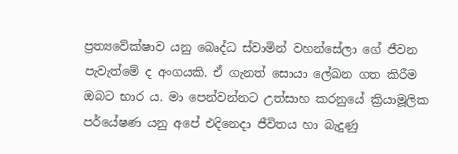ප්‍රත්‍යවේක්ෂාව යනු බෙෘද්ධ ස්වාමින් වහන්සේලා ගේ ජීවන පැවැත්මේ ද අංගයකි. ඒ ගැනත් සොයා ලේඛන ගත කිරීම ඔබට භාර ය. මා පෙන්වන්නට උත්සාහ කරනුයේ ක්‍රියාමූලික පර්යේෂණ යනු අපේ එදිනෙදා ජීවිතය හා බැදුණු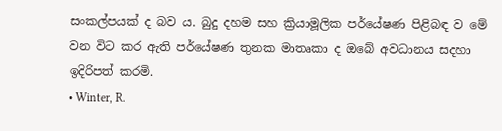සංකල්පයක් ද බව ය. බුදු දහම සහ ක්‍රියාමූලික පර්යේෂණ පිළිබඳ ව මේ වන විට කර ඇති පර්යේෂණ තුනක මාතෘකා ද ඔබේ අවධානය සදහා ඉදිරිපත් කරමි.
• Winter, R.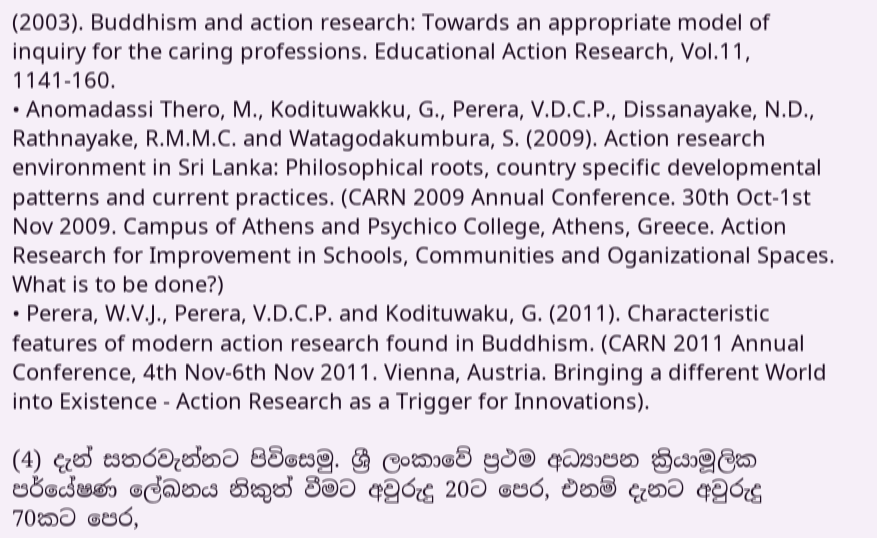(2003). Buddhism and action research: Towards an appropriate model of inquiry for the caring professions. Educational Action Research, Vol.11, 1141-160.
• Anomadassi Thero, M., Kodituwakku, G., Perera, V.D.C.P., Dissanayake, N.D., Rathnayake, R.M.M.C. and Watagodakumbura, S. (2009). Action research environment in Sri Lanka: Philosophical roots, country specific developmental patterns and current practices. (CARN 2009 Annual Conference. 30th Oct-1st Nov 2009. Campus of Athens and Psychico College, Athens, Greece. Action Research for Improvement in Schools, Communities and Oganizational Spaces. What is to be done?)
• Perera, W.V.J., Perera, V.D.C.P. and Kodituwaku, G. (2011). Characteristic features of modern action research found in Buddhism. (CARN 2011 Annual Conference, 4th Nov-6th Nov 2011. Vienna, Austria. Bringing a different World into Existence - Action Research as a Trigger for Innovations).

(4) දැන් සතරවැන්නට පිවිසෙමු. ශ්‍රී ලංකාවේ ප්‍රථම අධ්‍යාපන ක්‍රියාමූලික පර්යේෂණ ලේඛනය නිකුත් වීමට අවුරුදු 20ට පෙර, එනම් දැනට අවුරුදු 70කට පෙර,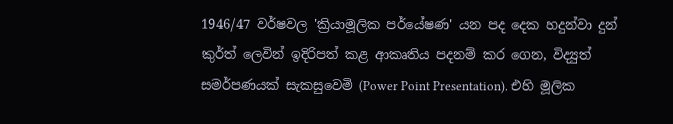1946/47 වර්ෂවල 'ක්‍රියාමූලික පර්යේෂණ' යන පද දෙක හදුන්වා දුන් කුර්ත් ලෙවින් ඉදිරිපත් කළ ආකෘතිය පදනම් කර ගෙන, විද්‍යුත් සමර්පණයක් සැකසුවෙමි (Power Point Presentation). එහි මූලික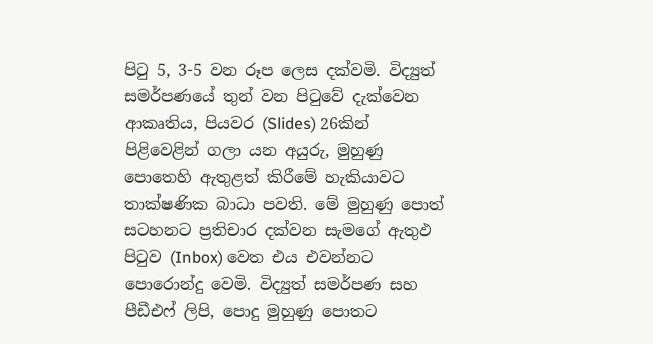පිටු 5, 3-5 වන රූප ලෙස දක්වමි. විද්‍යුත් සමර්පණයේ තුන් වන පිටුවේ දැක්වෙන ආකෘතිය, පියවර (Slides) 26කින් පිළිවෙළින් ගලා යන අයුරු, මුහුණු පොතෙහි ඇතුළත් කිරීමේ හැකියාවට තාක්ෂණික බාධා පවති. මේ මුහුණු පොත් සටහනට ප්‍රතිචාර දක්වන සැමගේ ඇතුඵ පිටුව (Inbox) වෙත එය එවන්නට පොරොන්දු වෙමි. විද්‍යුත් සමර්පණ සහ පීඩීඑෆ් ලිපි, පොදු මුහුණු පොතට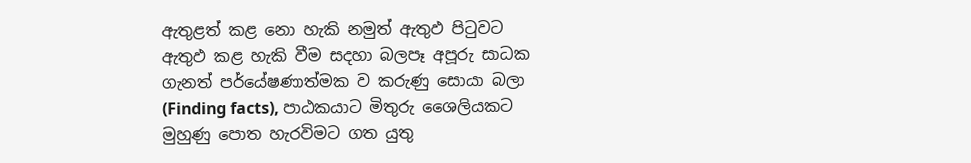ඇතුළත් කළ නො හැකි නමුත් ඇතුඵ පිටුවට ඇතුඵ කළ හැකි වීම සදහා බලපෑ අපූරු සාධක ගැනත් පර්යේෂණාත්මක ව කරුණු සොයා බලා (Finding facts), පාඨකයාට මිතුරු ශෛලියකට මුහුණු පොත හැරවිමට ගත යුතු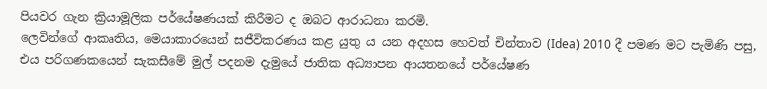පියවර ගැන ක්‍රියාමූලික පර්යේෂණයක් කිරීමට ද ඔබට ආරාධනා කරමි.
ලෙවින්ගේ ආකෘතිය, මෙයාකාරයෙන් සජීවිකරණය කළ යුතු ය යන අදහස හෙවත් චින්තාව (Idea) 2010 දී පමණ මට පැමිණි පසු, එය පරිගණකයෙන් සැකසීමේ මුල් පදනම දැමුයේ ජාතික අධ්‍යාපන ආයතනයේ පර්යේෂණ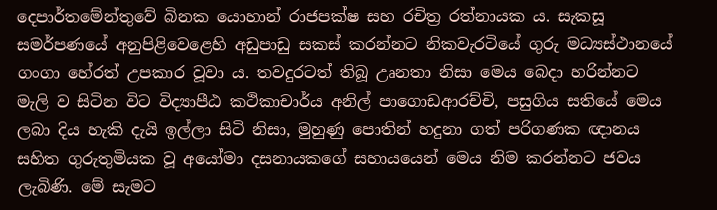දෙපාර්තමේන්තුවේ බිනක යොහාන් රාජපක්ෂ සහ රචිත්‍ර රත්නායක ය. සැකසූ සමර්පණයේ අනුපිළිවෙළෙහි අඩුපාඩු සකස් කරන්නට නිකවැරටියේ ගුරු මධ්‍යස්ථානයේ ගංගා හේරත් උපකාර වූවා ය. තවදුරටත් තිබූ උෘනතා නිසා මෙය බෙදා හරින්නට මැලි ව සිටින විට විද්‍යාපීඨ කථිකාචාර්ය අනිල් පාගොඩආරච්චි, පසුගිය සතියේ මෙය ලබා දිය හැකි දැයි ඉල්ලා සිටි නිසා, මුහුණු පොතින් හදුනා ගත් පරිගණක ඥානය සහිත ගුරුතුමියක වූ අයෝමා දසනායකගේ සහායයෙන් මෙය නිම කරන්නට ජවය ලැබිණි. මේ සැමට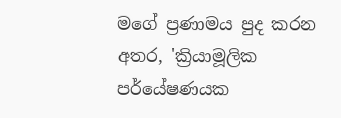මගේ ප්‍රණාමය පුද කරන අතර, 'ක්‍රියාමූලික පර්යේෂණයක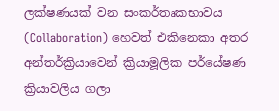ලක්ෂණයක් වන සංකර්තෘකභාවය (Collaboration) හෙවත් එකිනෙකා අතර අන්තර්ක්‍රියාවෙන් ක්‍රියාමූලික පර්යේෂණ ක්‍රියාවලිය ගලා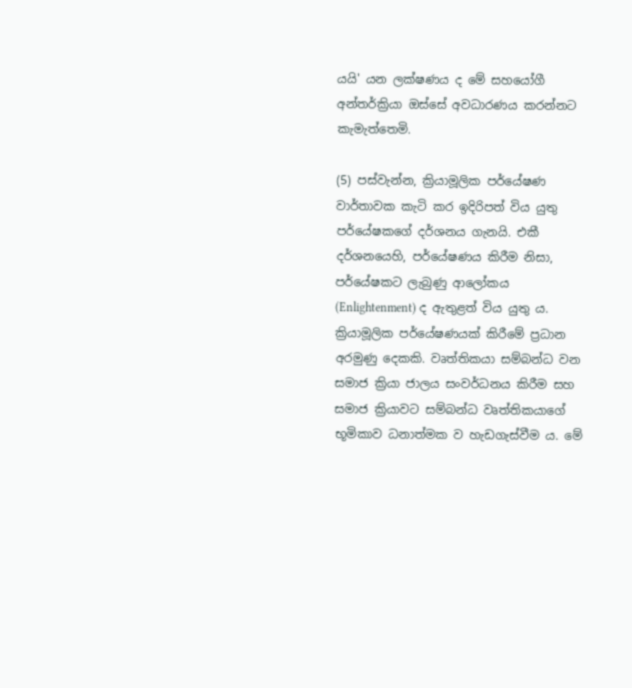යයි' යන ලක්ෂණය ද මේ සහයෝගී අන්තර්ක්‍රියා ඔස්සේ අවධාරණය කරන්නට කැමැත්තෙමි.

(5) පස්වැන්න, ක්‍රියාමූලික පර්යේෂණ වාර්තාවක කැටි කර ඉදිරිපත් විය යුතු පර්යේෂකගේ දර්ශනය ගැනයි. එකී දර්ශනයෙහි, පර්යේෂණය කිරීම නිසා, පර්යේෂකට ලැබුණු ආලෝකය (Enlightenment) ද ඇතුළත් විය යුතු ය. ක්‍රියාමූලික පර්යේෂණයක් කිරීමේ ප්‍රධාන අරමුණු දෙකකි. වෘත්තිකයා සම්බන්ධ වන සමාජ ක්‍රියා ජාලය සංවර්ධනය කිරීම සහ සමාජ ක්‍රියාවට සම්බන්ධ වෘත්තිකයාගේ භූමිකාව ධනාත්මක ව හැඩගැස්වීම ය. මේ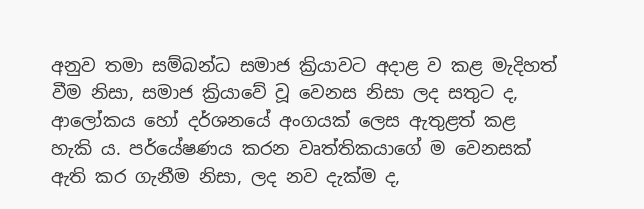අනුව තමා සම්බන්ධ සමාජ ක්‍රියාවට අදාළ ව කළ මැදිහත් වීම නිසා, සමාජ ක්‍රියාවේ වූ වෙනස නිසා ලද සතුට ද, ආලෝකය හෝ දර්ශනයේ අංගයක් ලෙස ඇතුළත් කළ හැකි ය. පර්යේෂණය කරන වෘත්තිකයාගේ ම වෙනසක් ඇති කර ගැනීම නිසා, ලද නව දැක්ම ද,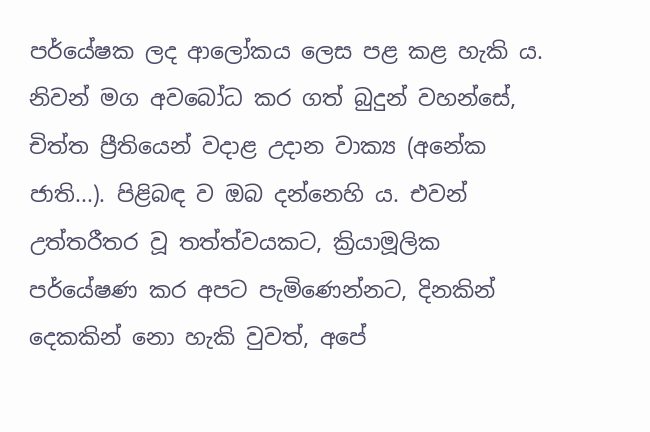පර්යේෂක ලද ආලෝකය ලෙස පළ කළ හැකි ය. නිවන් මග අවබෝධ කර ගත් බුදුන් වහන්සේ, චිත්ත ප්‍රීතියෙන් වදාළ උදාන වාක්‍ය (අනේක ජාති...). පිළිබඳ ව ඔබ දන්නෙහි ය. එවන් උත්තරීතර වූ තත්ත්වයකට, ක්‍රියාමූලික පර්යේෂණ කර අපට පැමිණෙන්නට, දිනකින් දෙකකින් නො හැකි වුවත්, අපේ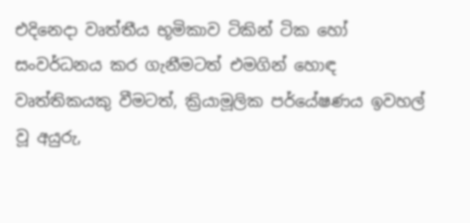එදිනෙදා වෘත්තීය භූමිකාව ටිකින් ටික හෝ සංවර්ධනය කර ගැනීමටත් එමගින් හොඳ වෘත්තිකයකු වීමටත්, ක්‍රියාමූලික පර්යේෂණය ඉවහල් වූ අයුරු,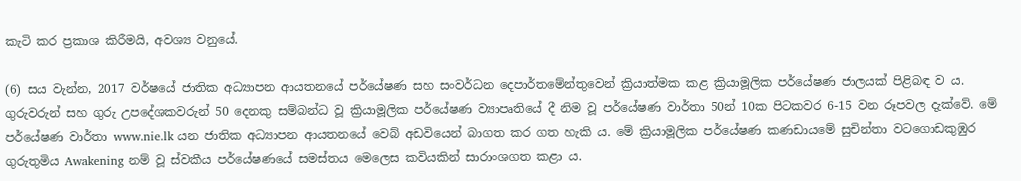කැටි කර ප්‍රකාශ කිරීමයි, අවශ්‍ය වනුයේ.

(6) සය වැන්න, 2017 වර්ෂයේ ජාතික අධ්‍යාපන ආයතනයේ පර්යේෂණ සහ සංවර්ධන දෙපාර්තමේන්තුවෙන් ක්‍රියාත්මක කළ ක්‍රියාමූලික පර්යේෂණ ජාලයක් පිළිබඳ ව ය. ගුරුවරුන් සහ ගුරු උපදේශකවරුන් 50 දෙනකු සම්බන්ධ වූ ක්‍රියාමූලික පර්යේෂණ ව්‍යාපෘතියේ දී නිම වූ පර්යේෂණ වාර්තා 50න් 10ක පිටකවර 6-15 වන රූපවල දැක්වේ. මේ පර්යේෂණ වාර්තා www.nie.lk යන ජාතික අධ්‍යාපන ආයතනයේ වෙබ් අඩවියෙන් බාගත කර ගත හැකි ය. මේ ක්‍රියාමූලික පර්යේෂණ කණඩායමේ සුචින්තා වටගොඩකුඹුර ගුරුතුමිය Awakening නම් වූ ස්වකීය පර්යේෂණයේ සමස්තය මෙලෙස කවියකින් සාරාංශගත කළා ය.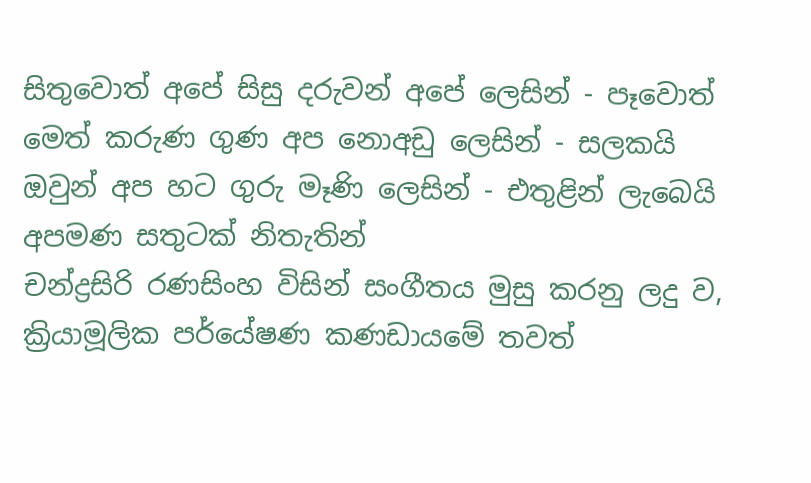සිතුවොත් අපේ සිසු දරුවන් අපේ ලෙසින් - පෑවොත් මෙත් කරුණ ගුණ අප නොඅඩු ලෙසින් - සලකයි ඔවුන් අප හට ගුරු මෑණි ලෙසින් - එතුළින් ලැබෙයි අපමණ සතුටක් නිතැතින්
චන්ද්‍රසිරි රණසිංහ විසින් සංගීතය මුසු කරනු ලදු ව, ක්‍රියාමූලික පර්යේෂණ කණඩායමේ තවත්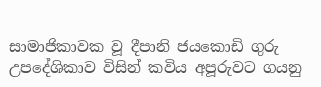සාමාජිකාවක වූ දීපානි ජයකොඩි ගුරු උපදේශිකාව විසින් කවිය අපූරුවට ගයනු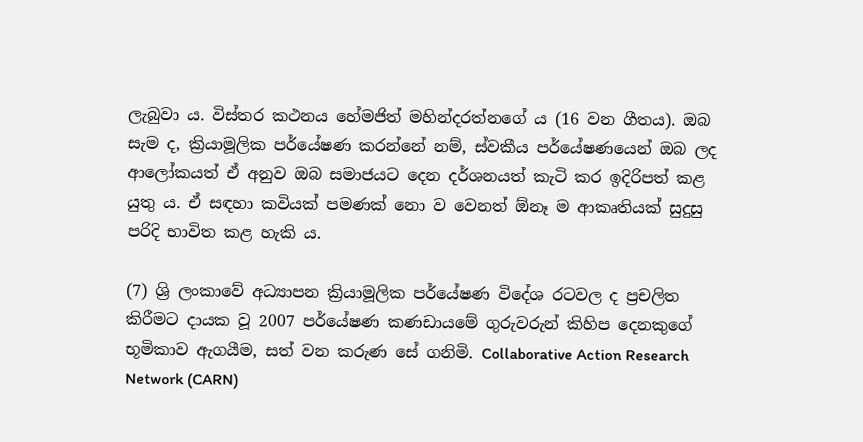ලැබුවා ය. විස්තර කථනය හේමජිත් මහින්දරත්නගේ ය (16 වන ගීතය). ඔබ සැම ද, ක්‍රියාමූලික පර්යේෂණ කරන්නේ නම්, ස්වකීය පර්යේෂණයෙන් ඔබ ලද ආලෝකයත් ඒ අනුව ඔබ සමාජයට දෙන දර්ශනයත් කැටි කර ඉදිරිපත් කළ යුතු ය. ඒ සඳහා කවියක් පමණක් නො ව වෙනත් ඕනෑ ම ආකෘතියක් සුදුසු පරිදි භාවිත කළ හැකි ය.

(7) ශ්‍රි ලංකාවේ අධ්‍යාපන ක්‍රියාමූලික පර්යේෂණ විදේශ රටවල ද ප්‍රචලිත කිරීමට දායක වූ 2007 පර්යේෂණ කණඩායමේ ගුරුවරුන් කිහිප දෙනකුගේ භූමිකාව ඇගයීම, සත් වන කරුණ සේ ගනිමි. Collaborative Action Research Network (CARN)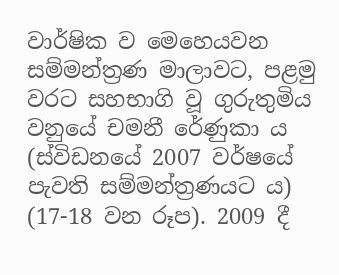වාර්ෂික ව මෙහෙයවන සම්මන්ත්‍රණ මාලාවට, පළමු වරට සහභාගි වූ ගුරුතුමිය වනුයේ චමනී රේණුකා ය (ස්විඩනයේ 2007 වර්ෂයේ පැවති සම්මන්ත්‍රණයට ය) (17-18 වන රූප). 2009 දී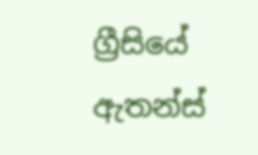ග්‍රීසියේ ඇතන්ස්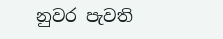නුවර පැවති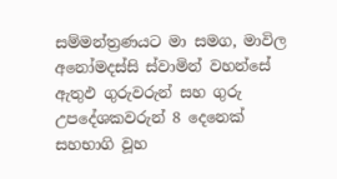සම්මන්ත්‍රණයට මා සමග, මාවිල අනෝමදස්සි ස්වාමින් වහන්සේ ඇතුඵ ගුරුවරුන් සහ ගුරු උපදේශකවරුන් 8 දෙනෙක් සහභාගි වූහ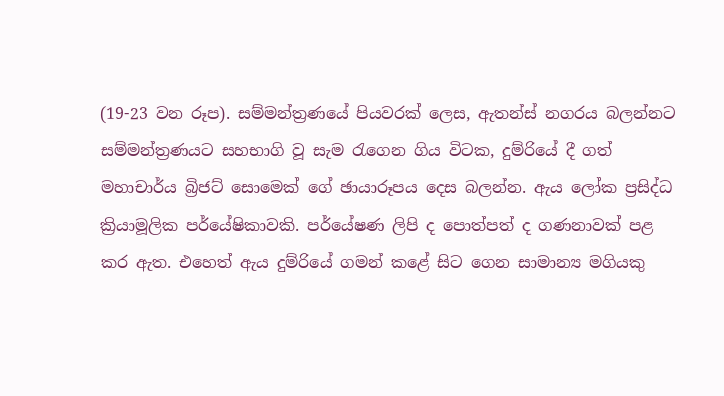(19-23 වන රූප). සම්මන්ත්‍රණයේ පියවරක් ලෙස, ඇතන්ස් නගරය බලන්නට සම්මන්ත්‍රණයට සහභාගි වූ සැම රැගෙන ගිය විටක, දුම්රියේ දී ගත් මහාචාර්ය බ්‍රිජට් සොමෙක් ගේ ඡායාරූපය දෙස බලන්න. ඇය ලෝක ප්‍රසිද්ධ ක්‍රියාමූලික පර්යේෂිකාවකි. පර්යේෂණ ලිපි ද පොත්පත් ද ගණනාවක් පළ කර ඇත. එහෙත් ඇය දුම්රියේ ගමන් කළේ සිට ගෙන සාමාන්‍ය මගියකු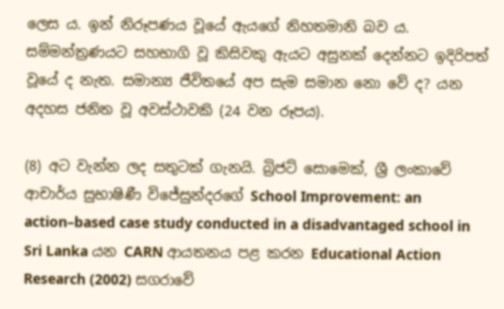ලෙස ය. ඉන් නිරූපණය වූයේ ඇයගේ නිහතමානි බව ය. සම්මන්ත්‍රණයට සහභාගි වූ කිසිවකු ඇයට අසුනක් දෙන්නට ඉදිරිපත් වූයේ ද නැත. සමාන්‍ය ජීවිතයේ අප සැම සමාන නො වේ ද? යන අදහස ජනිත වූ අවස්ථාවකි (24 වන රූපය).

(8) අට වැන්න ලද සතුටක් ගැනයි. බ්‍රිජට් සොමෙක්, ශ්‍රී ලංකාවේ ආචාර්ය සුභාෂිණී විජේසුන්දරගේ School Improvement: an action–based case study conducted in a disadvantaged school in Sri Lanka යන CARN ආයතනය පළ කරන Educational Action Research (2002) සගරාවේ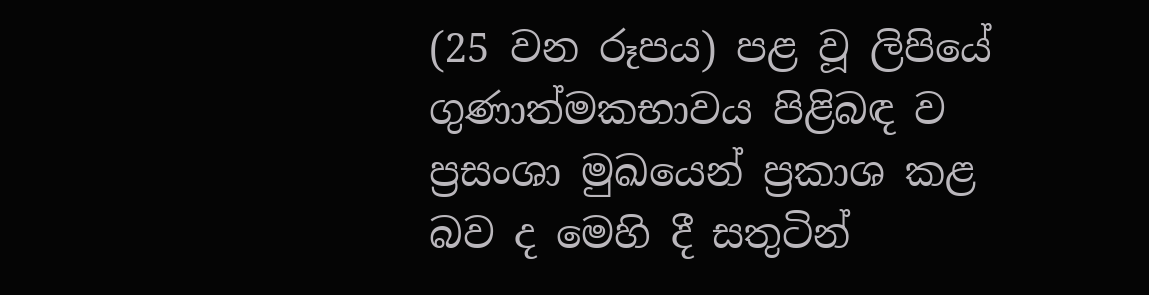(25 වන රූපය) පළ වූ ලිපියේ ගුණාත්මකභාවය පිළිබඳ ව ප්‍රසංශා මුඛයෙන් ප්‍රකාශ කළ බව ද මෙහි දී සතුටින්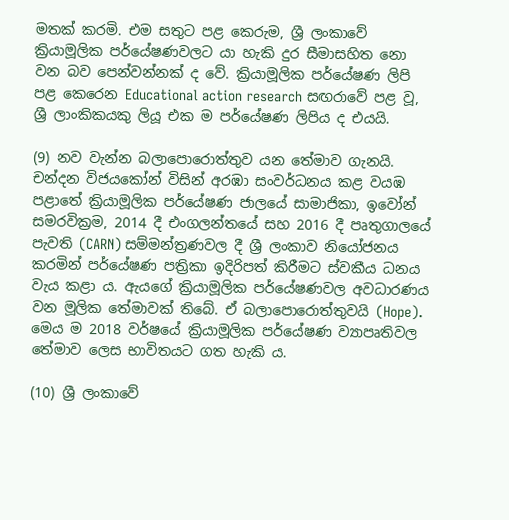මතක් කරමි. එම සතුට පළ කෙරුම, ශ්‍රී ලංකාවේ ක්‍රියාමූලික පර්යේෂණවලට යා හැකි දුර සීමාසහිත නො වන බව පෙන්වන්නක් ද වේ. ක්‍රියාමූලික පර්යේෂණ ලිපි පළ කෙරෙන Educational action research සඟරාවේ පළ වූ, ශ්‍රී ලාංකිකයකු ලියූ එක ම පර්යේෂණ ලිපිය ද එයයි.

(9) නව වැන්න බලාපොරොත්තුව යන තේමාව ගැනයි. චන්දන විජයකෝන් විසින් අරඹා සංවර්ධනය කළ වයඹ පළාතේ ක්‍රියාමූලික පර්යේෂණ ජාලයේ සාමාජිකා, ඉවෝන් සමරවික්‍රම, 2014 දී එංගලන්තයේ සහ 2016 දී පෘතුගාලයේ පැවති (CARN) සම්මන්ත්‍රණවල දී ශ්‍රී ලංකාව නියෝජනය කරමින් පර්යේෂණ පත්‍රිකා ඉදිරිපත් කිරීමට ස්වකීය ධනය වැය කළා ය. ඇයගේ ක්‍රියාමූලික පර්යේෂණවල අවධාරණය වන මූලික තේමාවක් තිබේ. ඒ බලාපොරොත්තුවයි (Hope). මෙය ම 2018 වර්ෂයේ ක්‍රියාමූලික පර්යේෂණ ව්‍යාපෘතිවල තේමාව ලෙස භාවිතයට ගත හැකි ය.

(10) ශ්‍රී ලංකාවේ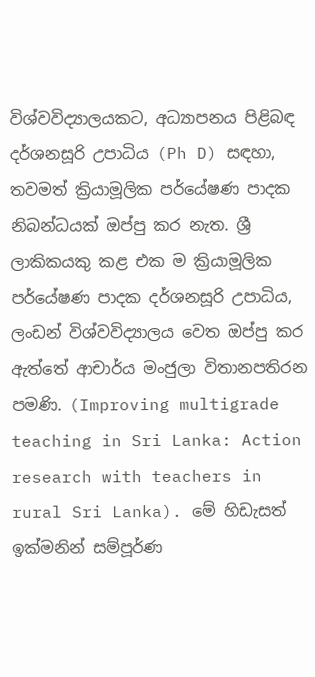විශ්වවිද්‍යාලයකට, අධ්‍යාපනය පිළිබඳ දර්ශනසූරි උපාධිය (Ph D) සඳහා, තවමත් ක්‍රියාමූලික පර්යේෂණ පාදක නිබන්ධයක් ඔප්පු කර නැත. ශ්‍රී ලාකිකයකු කළ එක ම ක්‍රියාමූලික පර්යේෂණ පාදක දර්ශනසූරි උපාධිය, ලංඩන් විශ්වවිද්‍යාලය වෙත ඔප්පු කර ඇත්තේ ආචාර්ය මංජුලා විතානපතිරන පමණි. (Improving multigrade teaching in Sri Lanka: Action research with teachers in rural Sri Lanka). මේ හිඩැසත් ඉක්මනින් සම්පූර්ණ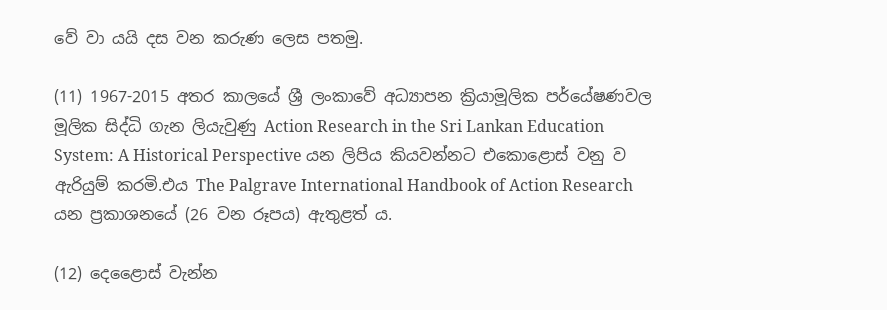වේ වා යයි දස වන කරුණ ලෙස පතමු.

(11) 1967-2015 අතර කාලයේ ශ්‍රී ලංකාවේ අධ්‍යාපන ක්‍රියාමූලික පර්යේෂණවල මූලික සිද්ධි ගැන ලියැවුණු Action Research in the Sri Lankan Education System: A Historical Perspective යන ලිපිය කියවන්නට එකොළොස් වනු ව ඇරියුම් කරමි.එය The Palgrave International Handbook of Action Research යන ප්‍රකාශනයේ (26 වන රූපය) ඇතුළත් ය.

(12) දෙළෛාස් වැන්න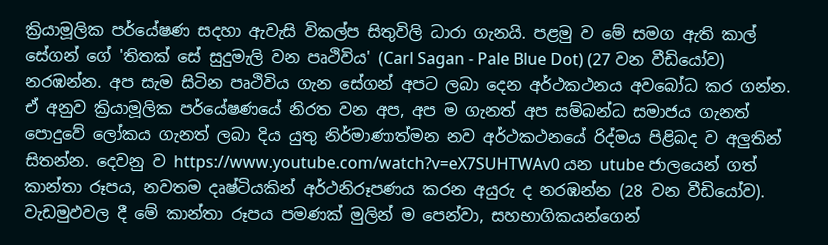ක්‍රියාමූලික පර්යේෂණ සදහා ඇවැසි විකල්ප සිතුවිලි ධාරා ගැනයි. පළමු ව මේ සමග ඇති කාල් සේගන් ගේ 'තිතක් සේ සුදුමැලි වන පෘථිවිය' (Carl Sagan - Pale Blue Dot) (27 වන වීඩියෝව) නරඹන්න. අප සැම සිටින පෘථිවිය ගැන සේගන් අපට ලබා දෙන අර්ථකථනය අවබෝධ කර ගන්න. ඒ අනුව ක්‍රියාමූලික පර්යේෂණයේ නිරත වන අප, අප ම ගැනත් අප සම්බන්ධ සමාජය ගැනත් පොදුවේ ලෝකය ගැනත් ලබා දිය යුතු නිර්මාණාත්මන නව අර්ථකථනයේ රිද්මය පිළිබද ව අලුතින් සිතන්න. දෙවනු ව https://www.youtube.com/watch?v=eX7SUHTWAv0 යන utube ජාලයෙන් ගත් කාන්තා රූපය, නවතම දෘෂ්ටියකින් අර්ථනිරූපණය කරන අයුරු ද නරඹන්න (28 වන වීඩියෝව). වැඩමුඵවල දී මේ කාන්තා රූපය පමණක් මුලින් ම පෙන්වා, සහභාගිකයන්ගෙන්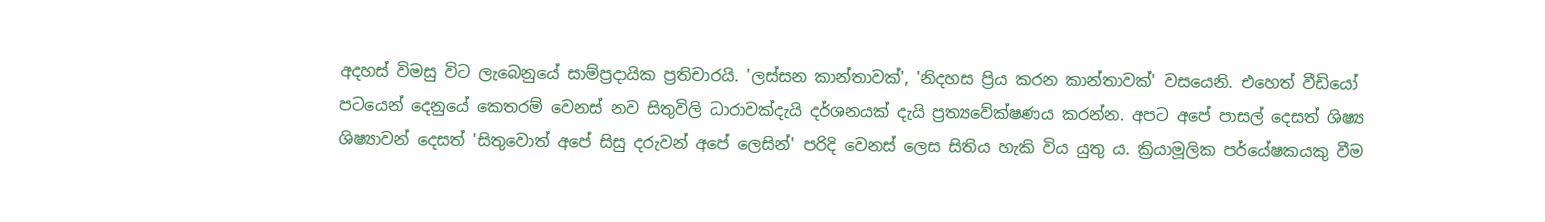අදහස් විමසු විට ලැබෙනුයේ සාම්ප්‍රදායික ප්‍රතිචාරයි. 'ලස්සන කාන්තාවක්', 'නිදහස ප්‍රිය කරන කාන්තාවක්' වසයෙනි. එහෙත් වීඩියෝ පටයෙන් දෙනුයේ කෙතරම් වෙනස් නව සිතුවිලි ධාරාවක්දැයි දර්ශනයක් දැයි ප්‍රත්‍යවේක්ෂණය කරන්න. අපට අපේ පාසල් දෙසත් ශිෂ්‍ය ශිෂ්‍යාවන් දෙසත් 'සිතුවොත් අපේ සිසු දරුවන් අපේ ලෙසින්' පරිදි වෙනස් ලෙස සිතිය හැකි විය යුතු ය. ක්‍රියාමූලික පර්යේෂකයකු වීම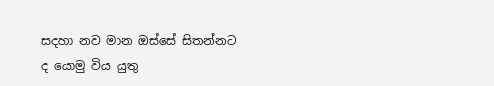සදහා නව මාන ඔස්සේ සිතන්නට ද යොමු විය යුතු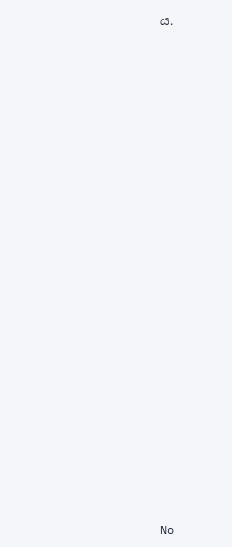ය.
























No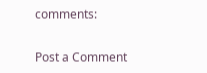comments:

Post a Comment